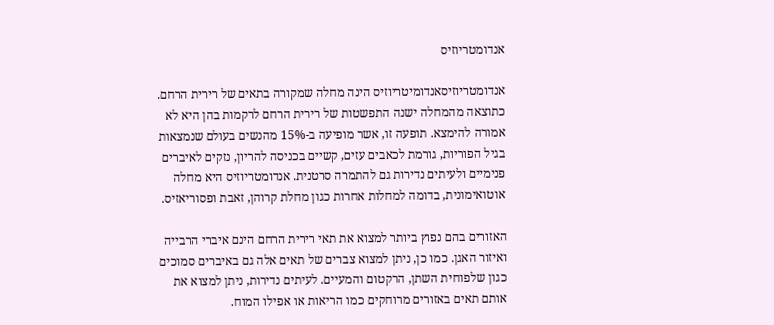אנדומטריוזיס

אנדומטריוזיסאנדומיטריוזיס הינה מחלה שמקורה בתאים של רירית הרחם. כתוצאה מהמחלה ישנה התפשטות של רירית הרחם לרקמות בהן היא לא אמורה להימצא. תופעה זו, אשר מופיעה ב-15% מהנשים בעולם שנמצאות בגיל הפוריות, גורמת לכאבים עזים, קשיים בכניסה להריון, נזקים לאיברים פנימיים ולעיתים נדירות גם להתמרה סרטנית. אנדומטריוזיס היא מחלה אוטואימונית, בדומה למחלות אחרות כגון מחלת קרוהן, זאבת ופסוריאזיס.

האזורים בהם נפוץ ביותר למצוא את תאי רירית הרחם הינם איברי הרבייה ואיזור האגן. כמו כן, ניתן למצוא צברים של תאים אלה גם באיברים סמוכים כגון שלפוחית השתן, הרקטום והמעיים. לעיתים נדירות, ניתן למצוא את אותם תאים באזורים מרוחקים כמו הריאות או אפילו המוח.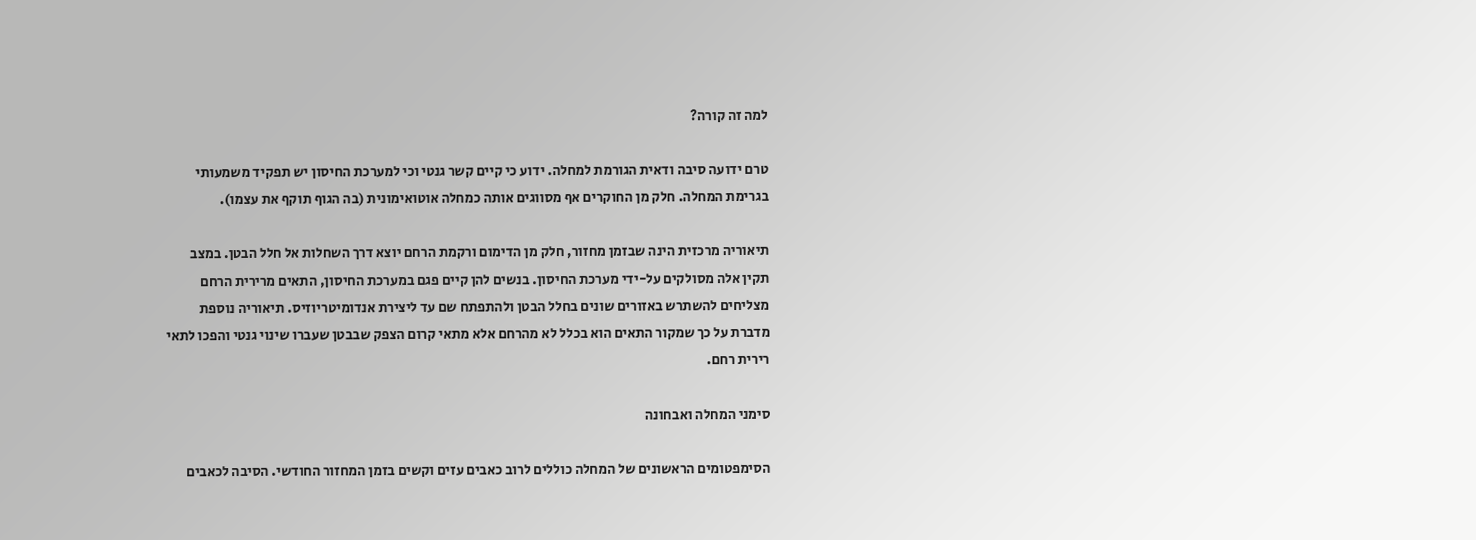למה זה קורה?

טרם ידועה סיבה ודאית הגורמת למחלה. ידוע כי קיים קשר גנטי וכי למערכת החיסון יש תפקיד משמעותי בגרימת המחלה. חלק מן החוקרים אף מסווגים אותה כמחלה אוטואימונית (בה הגוף תוקף את עצמו).

תיאוריה מרכזית הינה שבזמן מחזור, חלק מן הדימום ורקמת הרחם יוצא דרך השחלות אל חלל הבטן. במצב תקין אלה מסולקים על-ידי מערכת החיסון. בנשים להן קיים פגם במערכת החיסון, התאים מרירית הרחם מצליחים להשתרש באזורים שונים בחלל הבטן ולהתפתח שם עד ליצירת אנדומיטריוזיס. תיאוריה נוספת מדברת על כך שמקור התאים הוא בכלל לא מהרחם אלא מתאי קרום הצפק שבבטן שעברו שינוי גנטי והפכו לתאי רירית רחם.

סימני המחלה ואבחונה

הסימפטומים הראשונים של המחלה כוללים לרוב כאבים עזים וקשים בזמן המחזור החודשי. הסיבה לכאבים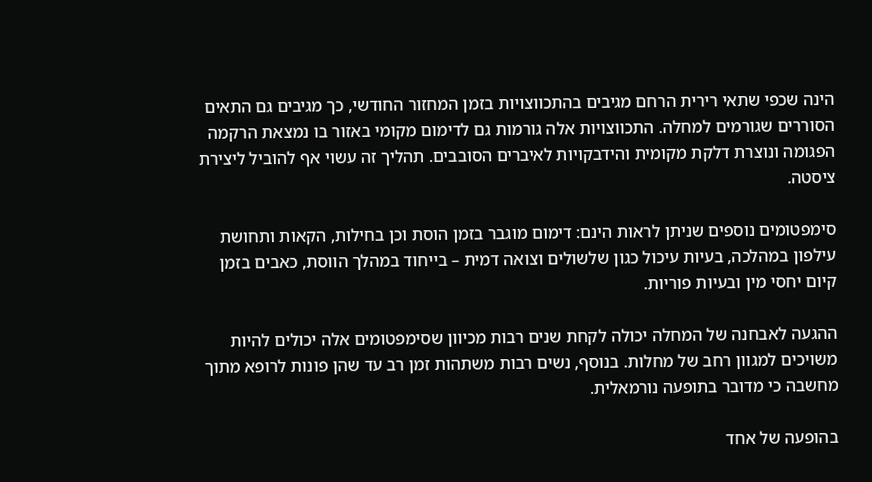הינה שכפי שתאי רירית הרחם מגיבים בהתכווצויות בזמן המחזור החודשי, כך מגיבים גם התאים הסוררים שגורמים למחלה. התכווצויות אלה גורמות גם לדימום מקומי באזור בו נמצאת הרקמה הפגומה ונוצרת דלקת מקומית והידבקויות לאיברים הסובבים. תהליך זה עשוי אף להוביל ליצירת ציסטה.

סימפטומים נוספים שניתן לראות הינם: דימום מוגבר בזמן הוסת וכן בחילות, הקאות ותחושת עילפון במהלכה, בעיות עיכול כגון שלשולים וצואה דמית – בייחוד במהלך הווסת, כאבים בזמן קיום יחסי מין ובעיות פוריות.

ההגעה לאבחנה של המחלה יכולה לקחת שנים רבות מכיוון שסימפטומים אלה יכולים להיות משויכים למגוון רחב של מחלות. בנוסף, נשים רבות משתהות זמן רב עד שהן פונות לרופא מתוך מחשבה כי מדובר בתופעה נורמאלית.

בהופעה של אחד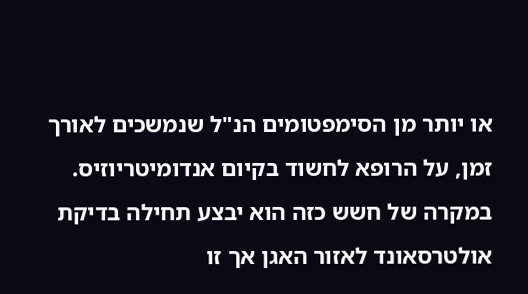או יותר מן הסימפטומים הנ"ל שנמשכים לאורך זמן, על הרופא לחשוד בקיום אנדומיטריוזיס. במקרה של חשש כזה הוא יבצע תחילה בדיקת אולטרסאונד לאזור האגן אך זו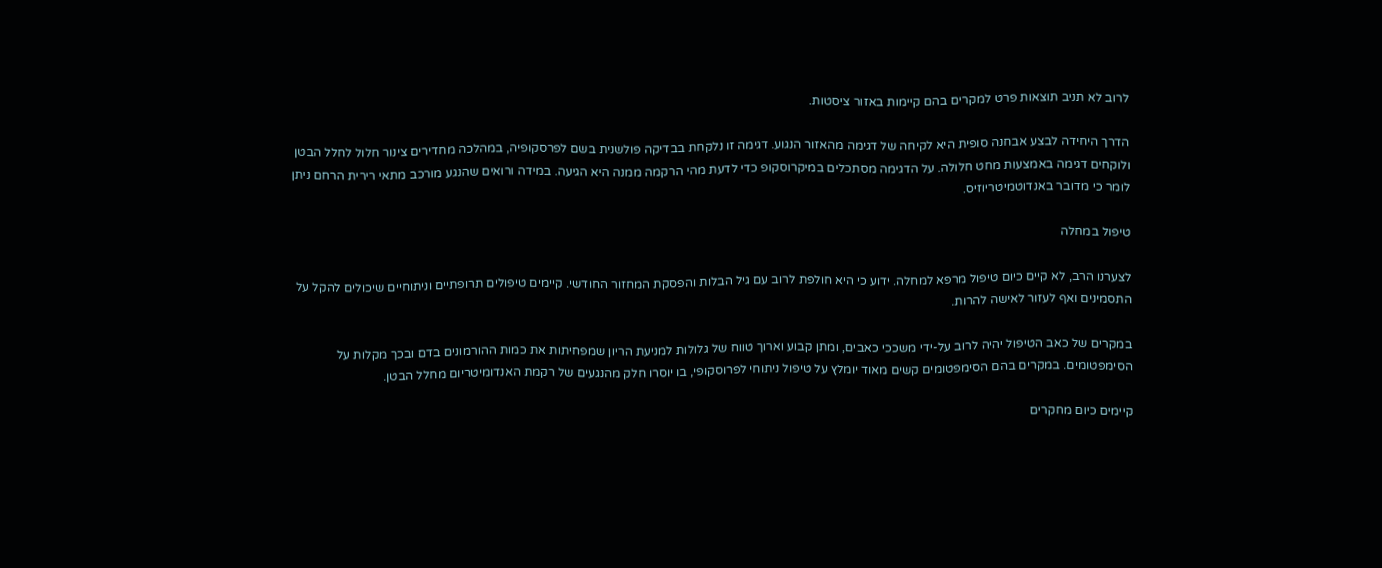לרוב לא תניב תוצאות פרט למקרים בהם קיימות באזור ציסטות.

הדרך היחידה לבצע אבחנה סופית היא לקיחה של דגימה מהאזור הנגוע. דגימה זו נלקחת בבדיקה פולשנית בשם לפרסקופיה, במהלכה מחדירים צינור חלול לחלל הבטן ולוקחים דגימה באמצעות מחט חלולה. על הדגימה מסתכלים במיקרוסקופ כדי לדעת מהי הרקמה ממנה היא הגיעה. במידה ורואים שהנגע מורכב מתאי רירית הרחם ניתן לומר כי מדובר באנדוטמיטריוזיס.

טיפול במחלה

לצערנו הרב, לא קיים כיום טיפול מרפא למחלה. ידוע כי היא חולפת לרוב עם גיל הבלות והפסקת המחזור החודשי. קיימים טיפולים תרופתיים וניתוחיים שיכולים להקל על התסמינים ואף לעזור לאישה להרות.

במקרים של כאב הטיפול יהיה לרוב על-ידי משככי כאבים, ומתן קבוע וארוך טווח של גלולות למניעת הריון שמפחיתות את כמות ההורמונים בדם ובכך מקלות על הסימפטומים. במקרים בהם הסימפטומים קשים מאוד יומלץ על טיפול ניתוחי לפרוסקופי, בו יוסרו חלק מהנגעים של רקמת האנדומיטריום מחלל הבטן.

קיימים כיום מחקרים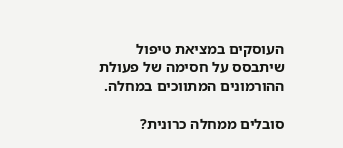העוסקים במציאת טיפול שיתבסס על חסימה של פעולת ההורמונים המתווכים במחלה.

סובלים ממחלה כרונית?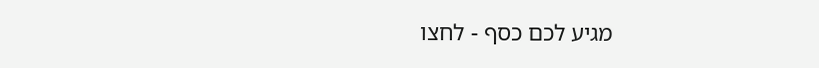מגיע לכם כסף - לחצו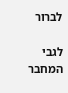לברור

לגבי המחבר